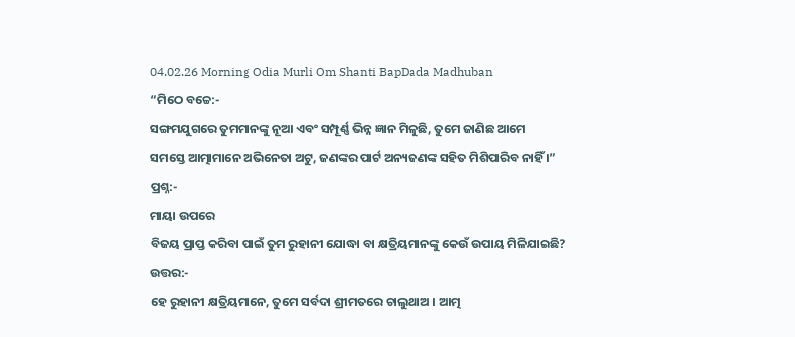04.02.26 Morning Odia Murli Om Shanti BapDada Madhuban
“ମିଠେ ବଚ୍ଚେ:-
ସଙ୍ଗମଯୁଗରେ ତୁମମାନଙ୍କୁ ନୂଆ ଏବଂ ସମ୍ପୂର୍ଣ୍ଣ ଭିନ୍ନ ଜ୍ଞାନ ମିଳୁଛି, ତୁମେ ଜାଣିଛ ଆମେ
ସମସ୍ତେ ଆତ୍ମାମାନେ ଅଭିନେତା ଅଟୁ, ଜଣଙ୍କର ପାର୍ଟ ଅନ୍ୟଜଣଙ୍କ ସହିତ ମିଶିପାରିବ ନାହିଁ ।”
ପ୍ରଶ୍ନ:-
ମାୟା ଉପରେ
ବିଜୟ ପ୍ରାପ୍ତ କରିବା ପାଇଁ ତୁମ ରୁହାନୀ ଯୋଦ୍ଧା ବା କ୍ଷତ୍ରିୟମାନଙ୍କୁ କେଉଁ ଉପାୟ ମିଳିଯାଇଛି?
ଉତ୍ତର:-
ହେ ରୁହାନୀ କ୍ଷତ୍ରିୟମାନେ, ତୁମେ ସର୍ବଦା ଶ୍ରୀମତରେ ଚାଲୁଥାଅ । ଆତ୍ମ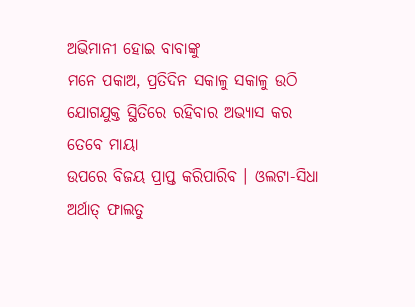ଅଭିମାନୀ ହୋଇ ବାବାଙ୍କୁ
ମନେ ପକାଅ, ପ୍ରତିଦିନ ସକାଳୁ ସକାଳୁ ଉଠି ଯୋଗଯୁକ୍ତ ସ୍ଥିତିରେ ରହିବାର ଅଭ୍ୟାସ କର ତେବେ ମାୟା
ଉପରେ ବିଜୟ ପ୍ରାପ୍ତ କରିପାରିବ । ଓଲଟା-ସିଧା ଅର୍ଥାତ୍ ଫାଲତୁ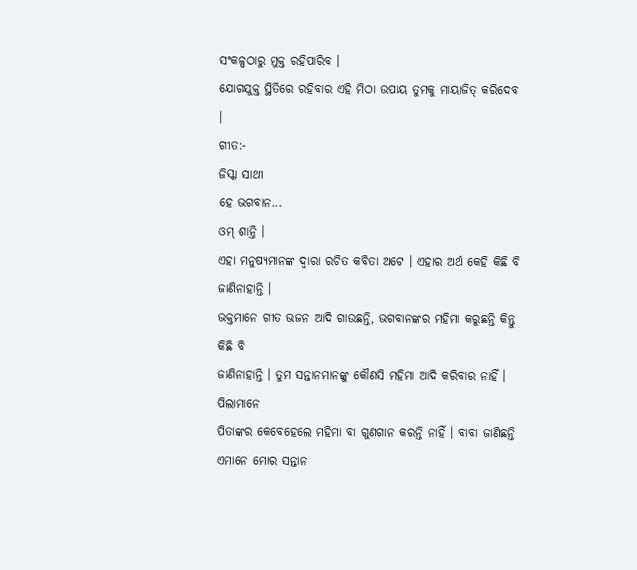ସଂକଳ୍ପଠାରୁ ମୁକ୍ତ ରହିପାରିବ ।
ଯୋଗଯୁକ୍ତ ସ୍ଥିତିରେ ରହିବାର ଏହି ମିଠା ଉପାୟ ତୁମକୁ ମାୟାଜିତ୍ କରିଦେବ ।
ଗୀତ:-
ଜିସ୍କା ସାଥୀ
ହେ ଭଗବାନ...
ଓମ୍ ଶାନ୍ତି ।
ଏହା ମନୁଷ୍ୟମାନଙ୍କ ଦ୍ୱାରା ରଚିତ କବିତା ଅଟେ । ଏହାର ଅର୍ଥ କେହି କିଛି ବି ଜାଣିନାହାନ୍ତି ।
ଭକ୍ତମାନେ ଗୀତ ଭଜନ ଆଦି ଗାଉଛନ୍ତି, ଭଗବାନଙ୍କର ମହିମା କରୁଛନ୍ତି କିନ୍ତୁ କିଛି ବି
ଜାଣିନାହାନ୍ତି । ତୁମ ସନ୍ତାନମାନଙ୍କୁ କୌଣସି ମହିମା ଆଦି କରିବାର ନାହିଁ । ପିଲାମାନେ
ପିତାଙ୍କର କେବେହେଲେ ମହିମା ବା ଗୁଣଗାନ କରନ୍ତି ନାହିଁ । ବାବା ଜାଣିଛନ୍ତି ଏମାନେ ମୋର ସନ୍ତାନ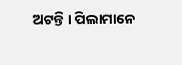ଅଟନ୍ତି । ପିଲାମାନେ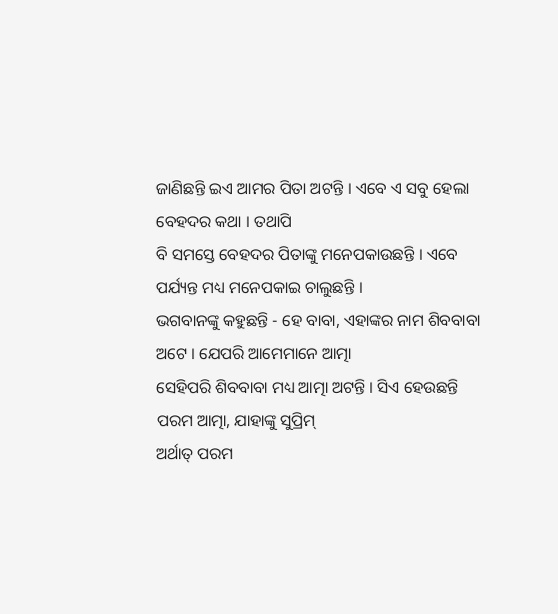ଜାଣିଛନ୍ତି ଇଏ ଆମର ପିତା ଅଟନ୍ତି । ଏବେ ଏ ସବୁ ହେଲା ବେହଦର କଥା । ତଥାପି
ବି ସମସ୍ତେ ବେହଦର ପିତାଙ୍କୁ ମନେପକାଉଛନ୍ତି । ଏବେ ପର୍ଯ୍ୟନ୍ତ ମଧ୍ୟ ମନେପକାଇ ଚାଲୁଛନ୍ତି ।
ଭଗବାନଙ୍କୁ କହୁଛନ୍ତି - ହେ ବାବା, ଏହାଙ୍କର ନାମ ଶିବବାବା ଅଟେ । ଯେପରି ଆମେମାନେ ଆତ୍ମା
ସେହିପରି ଶିବବାବା ମଧ୍ୟ ଆତ୍ମା ଅଟନ୍ତି । ସିଏ ହେଉଛନ୍ତି ପରମ ଆତ୍ମା, ଯାହାଙ୍କୁ ସୁପ୍ରିମ୍
ଅର୍ଥାତ୍ ପରମ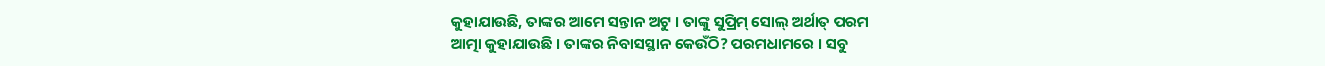କୁହାଯାଉଛି, ତାଙ୍କର ଆମେ ସନ୍ତାନ ଅଟୁ । ତାଙ୍କୁ ସୁପ୍ରିମ୍ ସୋଲ୍ ଅର୍ଥାତ୍ ପରମ
ଆତ୍ମା କୁହାଯାଉଛି । ତାଙ୍କର ନିବାସସ୍ଥାନ କେଉଁଠି? ପରମଧାମରେ । ସବୁ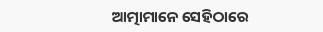ଆତ୍ମାମାନେ ସେହିଠାରେ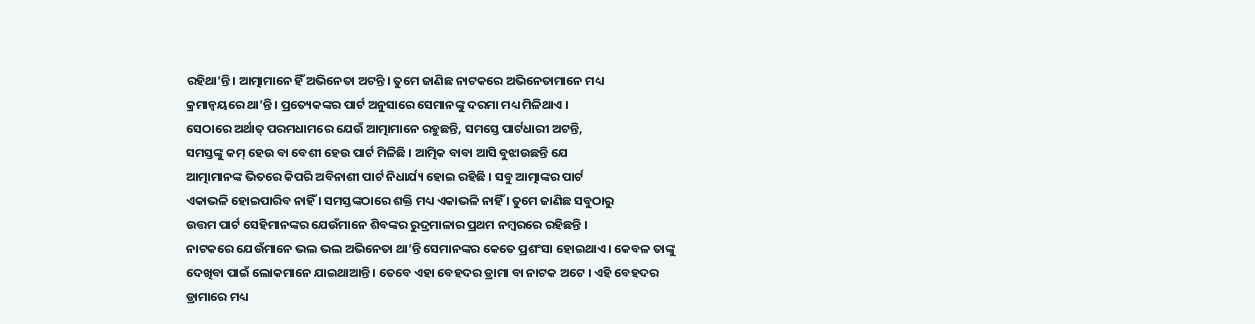ରହିଥା’ନ୍ତି । ଆତ୍ମାମାନେ ହିଁ ଅଭିନେତା ଅଟନ୍ତି । ତୁମେ ଜାଣିଛ ନାଟକରେ ଅଭିନେତାମାନେ ମଧ୍ୟ
କ୍ରମାନ୍ୱୟରେ ଥା’ନ୍ତି । ପ୍ରତ୍ୟେକଙ୍କର ପାର୍ଟ ଅନୁସାରେ ସେମାନଙ୍କୁ ଦରମା ମଧ୍ୟ ମିଳିଥାଏ ।
ସେଠାରେ ଅର୍ଥାତ୍ ପରମଧାମରେ ଯେଉଁ ଆତ୍ମାମାନେ ରହୁଛନ୍ତି, ସମସ୍ତେ ପାର୍ଟଧାରୀ ଅଟନ୍ତି,
ସମସ୍ତଙ୍କୁ କମ୍ ହେଉ ବା ବେଶୀ ହେଉ ପାର୍ଟ ମିଳିଛି । ଆତ୍ମିକ ବାବା ଆସି ବୁଝାଉଛନ୍ତି ଯେ
ଆତ୍ମାମାନଙ୍କ ଭିତରେ କିପରି ଅବିନାଶୀ ପାର୍ଟ ନିଧାର୍ଯ୍ୟ ହୋଇ ରହିଛି । ସବୁ ଆତ୍ମାଙ୍କର ପାର୍ଟ
ଏକାଭଳି ହୋଇପାରିବ ନାହିଁ । ସମସ୍ତଙ୍କଠାରେ ଶକ୍ତି ମଧ୍ୟ ଏକାଭଳି ନାହିଁ । ତୁମେ ଜାଣିଛ ସବୁଠାରୁ
ଉତ୍ତମ ପାର୍ଟ ସେହିମାନଙ୍କର ଯେଉଁମାନେ ଶିବଙ୍କର ରୁଦ୍ରମାଳାର ପ୍ରଥମ ନମ୍ବରରେ ରହିଛନ୍ତି ।
ନାଟକରେ ଯେଉଁମାନେ ଭଲ ଭଲ ଅଭିନେତା ଥା’ନ୍ତି ସେମାନଙ୍କର କେତେ ପ୍ରଶଂସା ହୋଇଥାଏ । କେବଳ ତାଙ୍କୁ
ଦେଖିବା ପାଇଁ ଲୋକମାନେ ଯାଇଥାଆନ୍ତି । ତେବେ ଏହା ବେହଦର ଡ୍ରାମା ବା ନାଟକ ଅଟେ । ଏହି ବେହଦର
ଡ୍ରାମାରେ ମଧ୍ୟ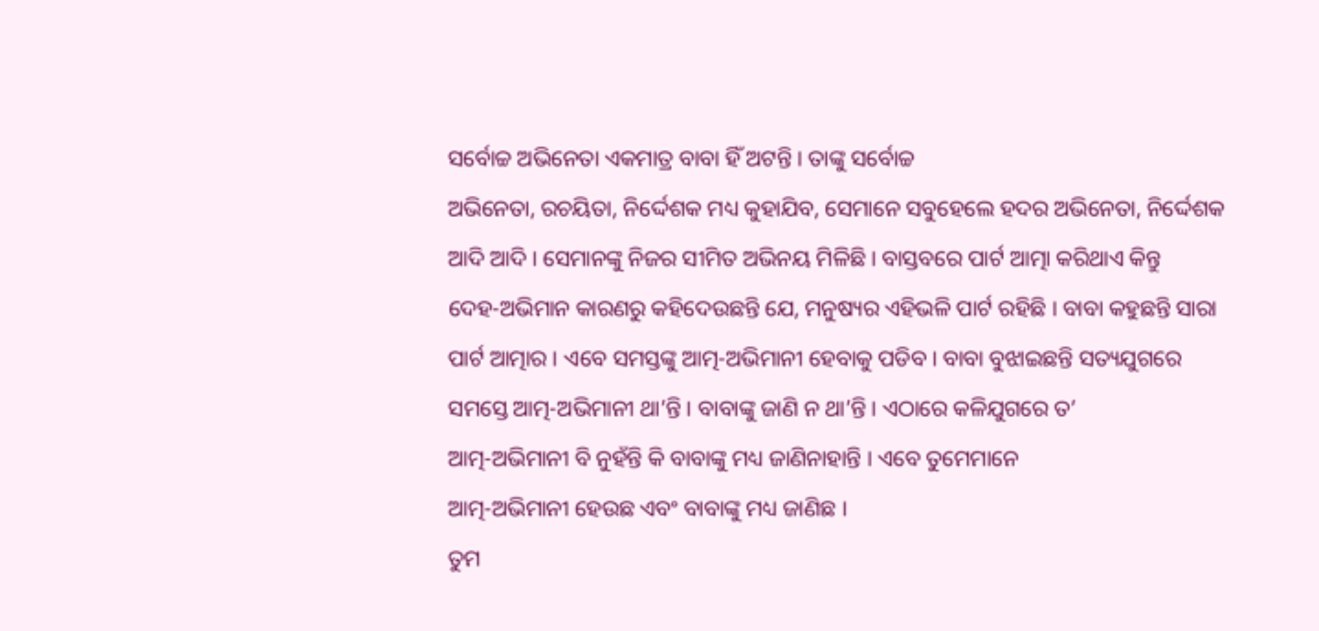ସର୍ବୋଚ୍ଚ ଅଭିନେତା ଏକମାତ୍ର ବାବା ହିଁ ଅଟନ୍ତି । ତାଙ୍କୁ ସର୍ବୋଚ୍ଚ
ଅଭିନେତା, ରଚୟିତା, ନିର୍ଦ୍ଦେଶକ ମଧ୍ୟ କୁହାଯିବ, ସେମାନେ ସବୁହେଲେ ହଦର ଅଭିନେତା, ନିର୍ଦ୍ଦେଶକ
ଆଦି ଆଦି । ସେମାନଙ୍କୁ ନିଜର ସୀମିତ ଅଭିନୟ ମିଳିଛି । ବାସ୍ତବରେ ପାର୍ଟ ଆତ୍ମା କରିଥାଏ କିନ୍ତୁ
ଦେହ-ଅଭିମାନ କାରଣରୁ କହିଦେଉଛନ୍ତି ଯେ, ମନୁଷ୍ୟର ଏହିଭଳି ପାର୍ଟ ରହିଛି । ବାବା କହୁଛନ୍ତି ସାରା
ପାର୍ଟ ଆତ୍ମାର । ଏବେ ସମସ୍ତଙ୍କୁ ଆତ୍ମ-ଅଭିମାନୀ ହେବାକୁ ପଡିବ । ବାବା ବୁଝାଇଛନ୍ତି ସତ୍ୟଯୁଗରେ
ସମସ୍ତେ ଆତ୍ମ-ଅଭିମାନୀ ଥା’ନ୍ତି । ବାବାଙ୍କୁ ଜାଣି ନ ଥା’ନ୍ତି । ଏଠାରେ କଳିଯୁଗରେ ତ’
ଆତ୍ମ-ଅଭିମାନୀ ବି ନୁହଁନ୍ତି କି ବାବାଙ୍କୁ ମଧ୍ୟ ଜାଣିନାହାନ୍ତି । ଏବେ ତୁମେମାନେ
ଆତ୍ମ-ଅଭିମାନୀ ହେଉଛ ଏବଂ ବାବାଙ୍କୁ ମଧ୍ୟ ଜାଣିଛ ।
ତୁମ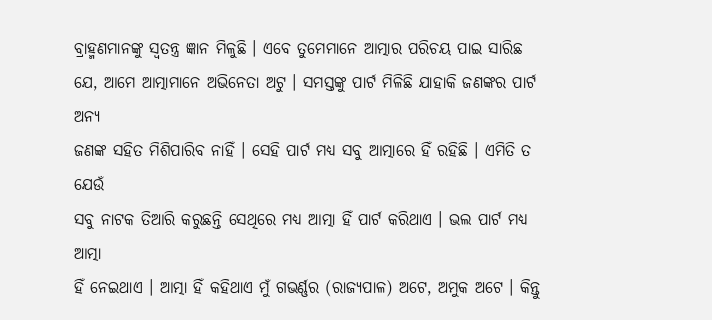ବ୍ରାହ୍ମଣମାନଙ୍କୁ ସ୍ୱତନ୍ତ୍ର ଜ୍ଞାନ ମିଳୁଛି । ଏବେ ତୁମେମାନେ ଆତ୍ମାର ପରିଚୟ ପାଇ ସାରିଛ
ଯେ, ଆମେ ଆତ୍ମାମାନେ ଅଭିନେତା ଅଟୁ । ସମସ୍ତଙ୍କୁ ପାର୍ଟ ମିଳିଛି ଯାହାକି ଜଣଙ୍କର ପାର୍ଟ ଅନ୍ୟ
ଜଣଙ୍କ ସହିତ ମିଶିପାରିବ ନାହିଁ । ସେହି ପାର୍ଟ ମଧ୍ୟ ସବୁ ଆତ୍ମାରେ ହିଁ ରହିଛି । ଏମିତି ତ ଯେଉଁ
ସବୁ ନାଟକ ତିଆରି କରୁଛନ୍ତି ସେଥିରେ ମଧ୍ୟ ଆତ୍ମା ହିଁ ପାର୍ଟ କରିଥାଏ । ଭଲ ପାର୍ଟ ମଧ୍ୟ ଆତ୍ମା
ହିଁ ନେଇଥାଏ । ଆତ୍ମା ହିଁ କହିଥାଏ ମୁଁ ଗଭର୍ଣ୍ଣର (ରାଜ୍ୟପାଳ) ଅଟେ, ଅମୁକ ଅଟେ । କିନ୍ତୁ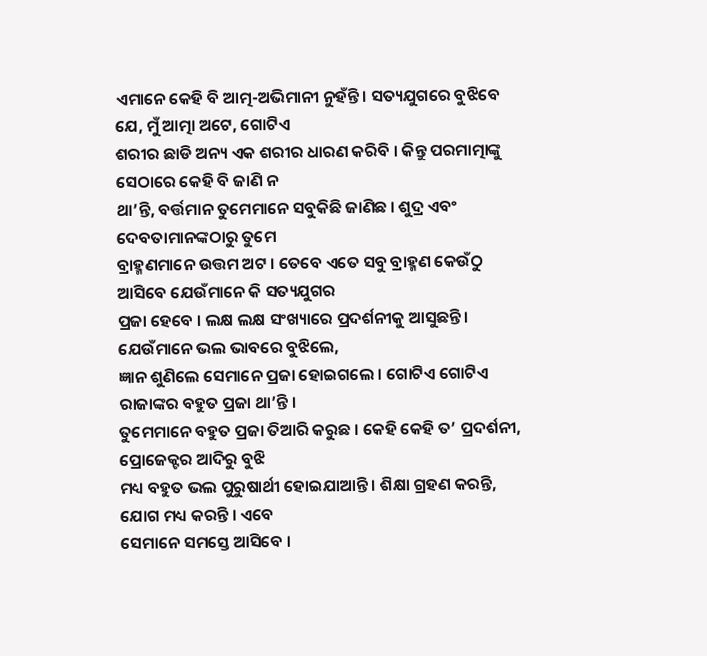ଏମାନେ କେହି ବି ଆତ୍ମ-ଅଭିମାନୀ ନୁହଁନ୍ତି । ସତ୍ୟଯୁଗରେ ବୁଝିବେ ଯେ, ମୁଁ ଆତ୍ମା ଅଟେ, ଗୋଟିଏ
ଶରୀର ଛାଡି ଅନ୍ୟ ଏକ ଶରୀର ଧାରଣ କରିବି । କିନ୍ତୁ ପରମାତ୍ମାଙ୍କୁ ସେଠାରେ କେହି ବି ଜାଣି ନ
ଥା’ନ୍ତି, ବର୍ତ୍ତମାନ ତୁମେମାନେ ସବୁକିଛି ଜାଣିଛ । ଶୁଦ୍ର ଏବଂ ଦେବତାମାନଙ୍କଠାରୁ ତୁମେ
ବ୍ରାହ୍ମଣମାନେ ଉତ୍ତମ ଅଟ । ତେବେ ଏତେ ସବୁ ବ୍ରାହ୍ମଣ କେଉଁଠୁ ଆସିବେ ଯେଉଁମାନେ କି ସତ୍ୟଯୁଗର
ପ୍ରଜା ହେବେ । ଲକ୍ଷ ଲକ୍ଷ ସଂଖ୍ୟାରେ ପ୍ରଦର୍ଶନୀକୁ ଆସୁଛନ୍ତି । ଯେଉଁମାନେ ଭଲ ଭାବରେ ବୁଝିଲେ,
ଜ୍ଞାନ ଶୁଣିଲେ ସେମାନେ ପ୍ରଜା ହୋଇଗଲେ । ଗୋଟିଏ ଗୋଟିଏ ରାଜାଙ୍କର ବହୁତ ପ୍ରଜା ଥା’ନ୍ତି ।
ତୁମେମାନେ ବହୁତ ପ୍ରଜା ତିଆରି କରୁଛ । କେହି କେହି ତ’ ପ୍ରଦର୍ଶନୀ, ପ୍ରୋଜେକ୍ଟର ଆଦିରୁ ବୁଝି
ମଧ୍ୟ ବହୁତ ଭଲ ପୁରୁଷାର୍ଥୀ ହୋଇଯାଆନ୍ତି । ଶିକ୍ଷା ଗ୍ରହଣ କରନ୍ତି, ଯୋଗ ମଧ୍ୟ କରନ୍ତି । ଏବେ
ସେମାନେ ସମସ୍ତେ ଆସିବେ ।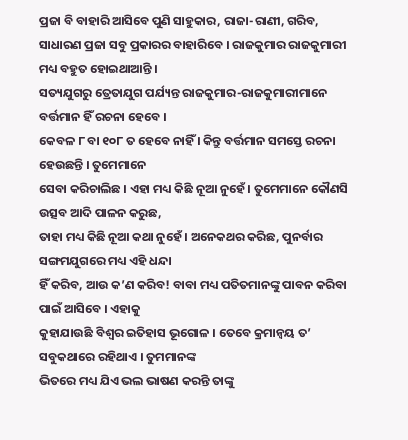ପ୍ରଜା ବି ବାହାରି ଆସିବେ ପୁଣି ସାହୁକାର, ରାଜା-ରାଣୀ, ଗରିବ,
ସାଧାରଣ ପ୍ରଜା ସବୁ ପ୍ରକାରର ବାହାରିବେ । ରାଜକୁମାର ରାଜକୁମାରୀ ମଧ୍ୟ ବହୁତ ହୋଇଥାଆନ୍ତି ।
ସତ୍ୟଯୁଗରୁ ତ୍ରେତାଯୁଗ ପର୍ଯ୍ୟନ୍ତ ରାଜକୁମାର-ରାଜକୁମାରୀମାନେ ବର୍ତ୍ତମାନ ହିଁ ରଚନା ହେବେ ।
କେବଳ ୮ ବା ୧୦୮ ତ ହେବେ ନାହିଁ । କିନ୍ତୁ ବର୍ତ୍ତମାନ ସମସ୍ତେ ରଚନା ହେଉଛନ୍ତି । ତୁମେମାନେ
ସେବା କରିଚାଲିଛ । ଏହା ମଧ୍ୟ କିଛି ନୂଆ ନୁହେଁ । ତୁମେମାନେ କୌଣସି ଉତ୍ସବ ଆଦି ପାଳନ କରୁଛ,
ତାହା ମଧ୍ୟ କିଛି ନୂଆ କଥା ନୁହେଁ । ଅନେକଥର କରିଛ, ପୁନର୍ବାର ସଙ୍ଗମଯୁଗରେ ମଧ୍ୟ ଏହି ଧନ୍ଦା
ହିଁ କରିବ, ଆଉ କ’ଣ କରିବ! ବାବା ମଧ୍ୟ ପତିତମାନଙ୍କୁ ପାବନ କରିବା ପାଇଁ ଆସିବେ । ଏହାକୁ
କୁହାଯାଉଛି ବିଶ୍ୱର ଇତିହାସ ଭୂଗୋଳ । ତେବେ କ୍ରମାନ୍ୱୟ ତ’ ସବୁକଥାରେ ରହିଥାଏ । ତୁମମାନଙ୍କ
ଭିତରେ ମଧ୍ୟ ଯିଏ ଭଲ ଭାଷଣ କରନ୍ତି ତାଙ୍କୁ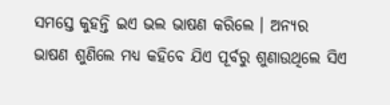ସମସ୍ତେ କୁହନ୍ତି ଇଏ ଭଲ ଭାଷଣ କରିଲେ । ଅନ୍ୟର
ଭାଷଣ ଶୁଣିଲେ ମଧ୍ୟ କହିବେ ଯିଏ ପୂର୍ବରୁ ଶୁଣାଉଥିଲେ ସିଏ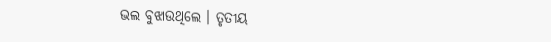ଭଲ ବୁଝାଉଥିଲେ । ତୃତୀୟ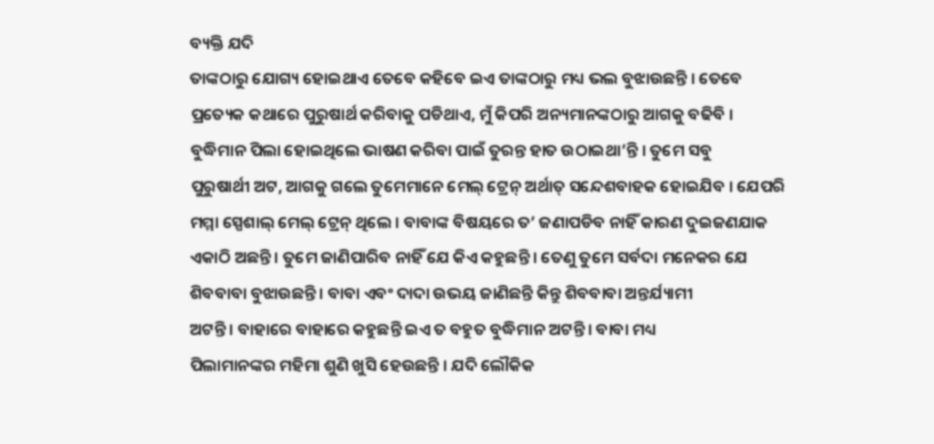ବ୍ୟକ୍ତି ଯଦି
ତାଙ୍କଠାରୁ ଯୋଗ୍ୟ ହୋଇଥାଏ ତେବେ କହିବେ ଇଏ ତାଙ୍କଠାରୁ ମଧ୍ୟ ଭଲ ବୁଝାଉଛନ୍ତି । ତେବେ
ପ୍ରତ୍ୟେକ କଥାରେ ପୁରୁଷାର୍ଥ କରିବାକୁ ପଡିଥାଏ, ମୁଁ କିପରି ଅନ୍ୟମାନଙ୍କଠାରୁ ଆଗକୁ ବଢିବି ।
ବୁଦ୍ଧିମାନ ପିଲା ହୋଇଥିଲେ ଭାଷଣ କରିବା ପାଇଁ ତୁରନ୍ତ ହାତ ଉଠାଇଥା’ନ୍ତି । ତୁମେ ସବୁ
ପୁରୁଷାର୍ଥୀ ଅଟ, ଆଗକୁ ଗଲେ ତୁମେମାନେ ମେଲ୍ ଟ୍ରେନ୍ ଅର୍ଥାତ୍ ସନ୍ଦେଶବାହକ ହୋଇଯିବ । ଯେପରି
ମମ୍ମା ସ୍ପେଶାଲ୍ ମେଲ୍ ଟ୍ରେନ୍ ଥିଲେ । ବାବାଙ୍କ ବିଷୟରେ ତ’ ଜଣାପଡିବ ନାହିଁ କାରଣ ଦୁଇଜଣଯାକ
ଏକାଠି ଅଛନ୍ତି । ତୁମେ ଜାଣିପାରିବ ନାହିଁ ଯେ କିଏ କହୁଛନ୍ତି । ତେଣୁ ତୁମେ ସର୍ବଦା ମନେକର ଯେ
ଶିବବାବା ବୁଝାଉଛନ୍ତି । ବାବା ଏବଂ ଦାଦା ଉଭୟ ଜାଣିଛନ୍ତି କିନ୍ତୁ ଶିବବାବା ଅନ୍ତର୍ଯ୍ୟାମୀ
ଅଟନ୍ତି । ବାହାରେ ବାହାରେ କହୁଛନ୍ତି ଇଏ ତ ବହୁତ ବୁଦ୍ଧିମାନ ଅଟନ୍ତି । ବାବା ମଧ୍ୟ
ପିଲାମାନଙ୍କର ମହିମା ଶୁଣି ଖୁସି ହେଉଛନ୍ତି । ଯଦି ଲୌକିକ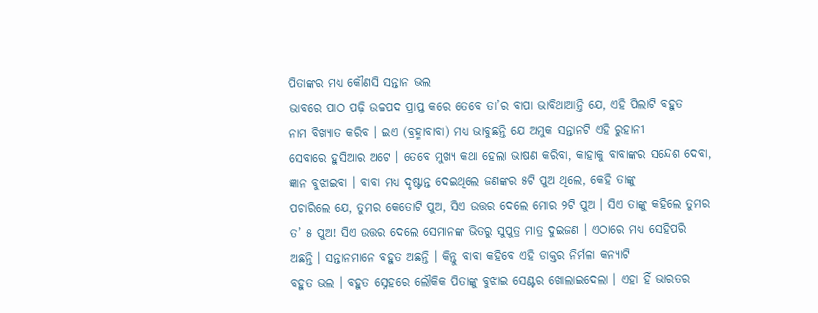ପିତାଙ୍କର ମଧ୍ୟ କୌଣସି ସନ୍ତାନ ଭଲ
ଭାବରେ ପାଠ ପଢ଼ି ଉଚ୍ଚପଦ ପ୍ରାପ୍ତ କରେ ତେବେ ତା’ର ବାପା ଭାବିଥାଆନ୍ତି ଯେ, ଏହି ପିଲାଟି ବହୁତ
ନାମ ବିଖ୍ୟାତ କରିବ । ଇଏ (ବ୍ରହ୍ମାବାବା) ମଧ୍ୟ ଭାବୁଛନ୍ତି ଯେ ଅମୁକ ସନ୍ତାନଟି ଏହି ରୁହାନୀ
ସେବାରେ ହୁସିଆର ଅଟେ । ତେବେ ମୁଖ୍ୟ କଥା ହେଲା ଭାଷଣ କରିବା, କାହାକୁ ବାବାଙ୍କର ସନ୍ଦେଶ ଦେବା,
ଜ୍ଞାନ ବୁଝାଇବା । ବାବା ମଧ୍ୟ ଦୃଷ୍ଟାନ୍ତ ଦେଇଥିଲେ ଜଣଙ୍କର ୫ଟି ପୁଅ ଥିଲେ, କେହି ତାଙ୍କୁ
ପଚାରିଲେ ଯେ, ତୁମର କେତୋଟି ପୁଅ, ସିଏ ଉତ୍ତର ଦେଲେ ମୋର ୨ଟି ପୁଅ । ସିଏ ତାଙ୍କୁ କହିଲେ ତୁମର
ତ’ ୫ ପୁଅ! ସିଏ ଉତ୍ତର ଦେଲେ ସେମାନଙ୍କ ଭିତରୁ ସୁପୁତ୍ର ମାତ୍ର ଦୁଇଜଣ । ଏଠାରେ ମଧ୍ୟ ସେହିପରି
ଅଛନ୍ତି । ସନ୍ତାନମାନେ ବହୁତ ଅଛନ୍ତି । କିନ୍ତୁ ବାବା କହିବେ ଏହି ଡାକ୍ତର ନିର୍ମଳା କନ୍ୟାଟି
ବହୁତ ଭଲ । ବହୁତ ସ୍ନେହରେ ଲୌକିକ ପିତାଙ୍କୁ ବୁଝାଇ ସେଣ୍ଟର ଖୋଲାଇଦେଲା । ଏହା ହିଁ ଭାରତର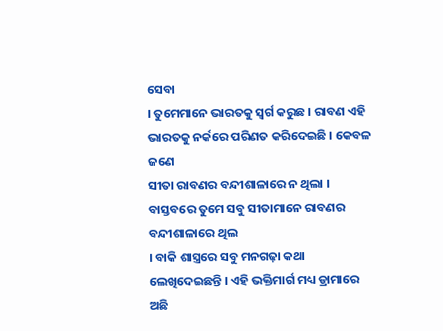ସେବା
। ତୁମେମାନେ ଭାରତକୁ ସ୍ୱର୍ଗ କରୁଛ । ରାବଣ ଏହି ଭାରତକୁ ନର୍କରେ ପରିଣତ କରିଦେଇଛି । କେବଳ ଜଣେ
ସୀତା ରାବଣର ବନ୍ଦୀଶାଳାରେ ନ ଥିଲା । ବାସ୍ତବରେ ତୁମେ ସବୁ ସୀତାମାନେ ରାବଣର ବନ୍ଦୀଶାଳାରେ ଥିଲ
। ବାକି ଶାସ୍ତ୍ରରେ ସବୁ ମନଗଢ଼ା କଥା ଲେଖିଦେଇଛନ୍ତି । ଏହି ଭକ୍ତିମାର୍ଗ ମଧ୍ୟ ଡ୍ରାମାରେ ଅଛି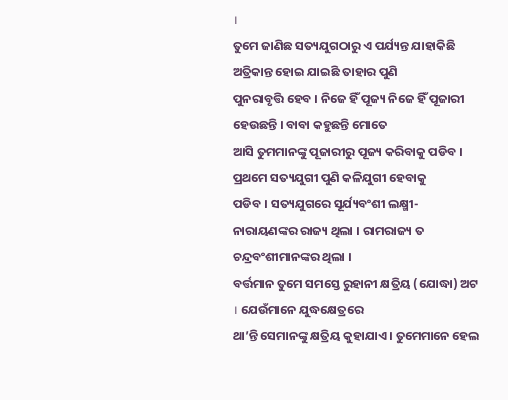।
ତୁମେ ଜାଣିଛ ସତ୍ୟଯୁଗଠାରୁ ଏ ପର୍ଯ୍ୟନ୍ତ ଯାହାକିଛି ଅତ୍ରିକାନ୍ତ ହୋଇ ଯାଇଛି ତାହାର ପୁଣି
ପୁନରାବୃତ୍ତି ହେବ । ନିଜେ ହିଁ ପୂଜ୍ୟ ନିଜେ ହିଁ ପୂଜାରୀ ହେଉଛନ୍ତି । ବାବା କହୁଛନ୍ତି ମୋତେ
ଆସି ତୁମମାନଙ୍କୁ ପୂଜାରୀରୁ ପୂଜ୍ୟ କରିବାକୁ ପଡିବ । ପ୍ରଥମେ ସତ୍ୟଯୁଗୀ ପୁଣି କଳିଯୁଗୀ ହେବାକୁ
ପଡିବ । ସତ୍ୟଯୁଗରେ ସୂର୍ଯ୍ୟବଂଶୀ ଲକ୍ଷ୍ମୀ-ନାରାୟଣଙ୍କର ରାଜ୍ୟ ଥିଲା । ରାମରାଜ୍ୟ ତ
ଚନ୍ଦ୍ରବଂଶୀମାନଙ୍କର ଥିଲା ।
ବର୍ତ୍ତମାନ ତୁମେ ସମସ୍ତେ ରୁହାନୀ କ୍ଷତ୍ରିୟ (ଯୋଦ୍ଧା) ଅଟ । ଯେଉଁମାନେ ଯୁଦ୍ଧକ୍ଷେତ୍ରରେ
ଥା’ନ୍ତି ସେମାନଙ୍କୁ କ୍ଷତ୍ରିୟ କୁହାଯାଏ । ତୁମେମାନେ ହେଲ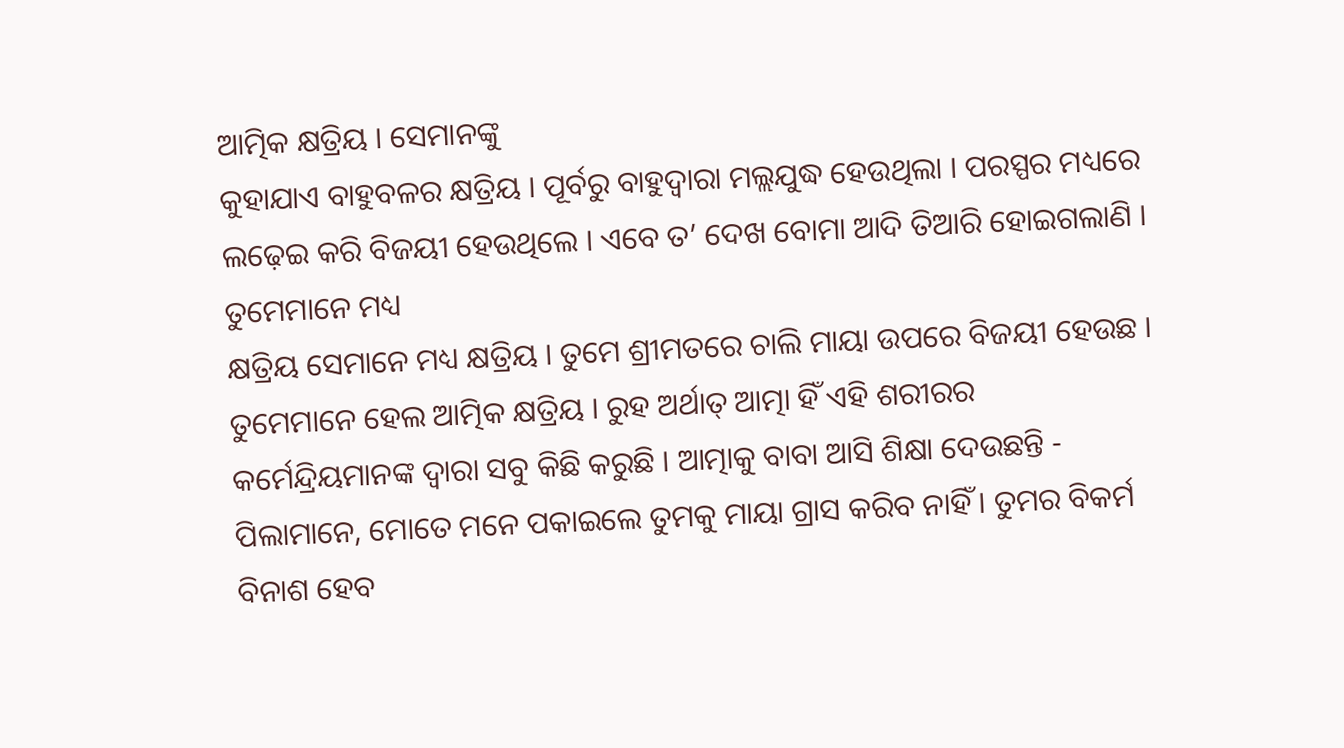ଆତ୍ମିକ କ୍ଷତ୍ରିୟ । ସେମାନଙ୍କୁ
କୁହାଯାଏ ବାହୁବଳର କ୍ଷତ୍ରିୟ । ପୂର୍ବରୁ ବାହୁଦ୍ୱାରା ମଲ୍ଲଯୁଦ୍ଧ ହେଉଥିଲା । ପରସ୍ପର ମଧ୍ୟରେ
ଲଢ଼େଇ କରି ବିଜୟୀ ହେଉଥିଲେ । ଏବେ ତ’ ଦେଖ ବୋମା ଆଦି ତିଆରି ହୋଇଗଲାଣି । ତୁମେମାନେ ମଧ୍ୟ
କ୍ଷତ୍ରିୟ ସେମାନେ ମଧ୍ୟ କ୍ଷତ୍ରିୟ । ତୁମେ ଶ୍ରୀମତରେ ଚାଲି ମାୟା ଉପରେ ବିଜୟୀ ହେଉଛ ।
ତୁମେମାନେ ହେଲ ଆତ୍ମିକ କ୍ଷତ୍ରିୟ । ରୁହ ଅର୍ଥାତ୍ ଆତ୍ମା ହିଁ ଏହି ଶରୀରର
କର୍ମେନ୍ଦ୍ରିୟମାନଙ୍କ ଦ୍ୱାରା ସବୁ କିଛି କରୁଛି । ଆତ୍ମାକୁ ବାବା ଆସି ଶିକ୍ଷା ଦେଉଛନ୍ତି -
ପିଲାମାନେ, ମୋତେ ମନେ ପକାଇଲେ ତୁମକୁ ମାୟା ଗ୍ରାସ କରିବ ନାହିଁ । ତୁମର ବିକର୍ମ ବିନାଶ ହେବ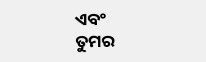ଏବଂ
ତୁମର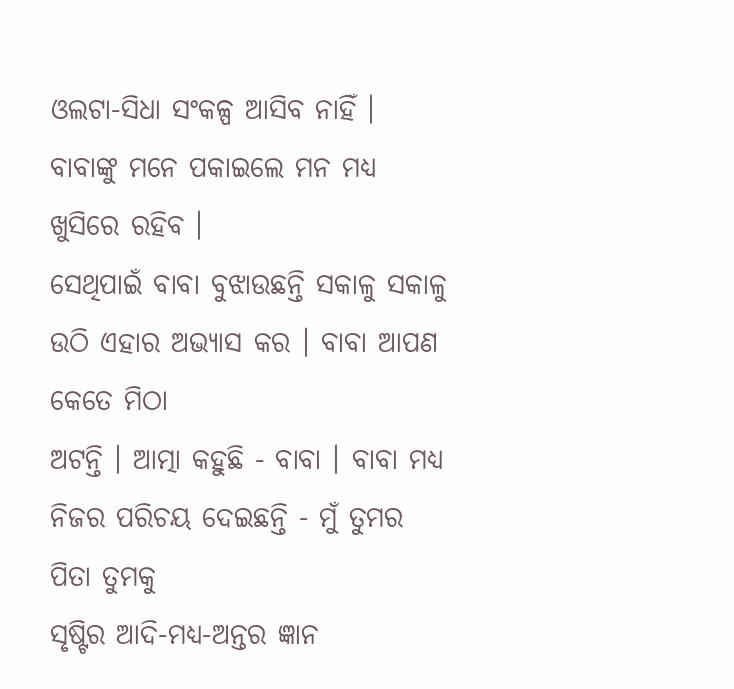ଓଲଟା-ସିଧା ସଂକଳ୍ପ ଆସିବ ନାହିଁ । ବାବାଙ୍କୁ ମନେ ପକାଇଲେ ମନ ମଧ୍ୟ ଖୁସିରେ ରହିବ ।
ସେଥିପାଇଁ ବାବା ବୁଝାଉଛନ୍ତି ସକାଳୁ ସକାଳୁ ଉଠି ଏହାର ଅଭ୍ୟାସ କର । ବାବା ଆପଣ କେତେ ମିଠା
ଅଟନ୍ତି । ଆତ୍ମା କହୁଛି - ବାବା । ବାବା ମଧ୍ୟ ନିଜର ପରିଚୟ ଦେଇଛନ୍ତି - ମୁଁ ତୁମର ପିତା ତୁମକୁ
ସୃଷ୍ଟିର ଆଦି-ମଧ୍ୟ-ଅନ୍ତର ଜ୍ଞାନ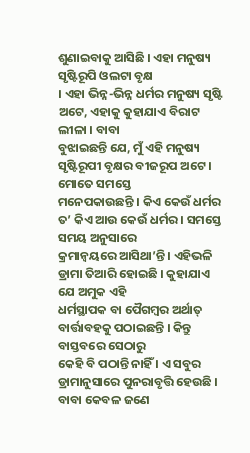ଶୁଣାଇବାକୁ ଆସିଛି । ଏହା ମନୁଷ୍ୟ ସୃଷ୍ଟିରୂପି ଓଲଟା ବୃକ୍ଷ
। ଏହା ଭିନ୍ନ-ଭିନ୍ନ ଧର୍ମର ମନୁଷ୍ୟ ସୃଷ୍ଟି ଅଟେ, ଏହାକୁ କୁହାଯାଏ ବିରାଟ ଲୀଳା । ବାବା
ବୁଝାଇଛନ୍ତି ଯେ, ମୁଁ ଏହି ମନୁଷ୍ୟ ସୃଷ୍ଟିରୂପୀ ବୃକ୍ଷର ବୀଜରୂପ ଅଟେ । ମୋତେ ସମସ୍ତେ
ମନେପକାଉଛନ୍ତି । କିଏ କେଉଁ ଧର୍ମର ତ’ କିଏ ଆଉ କେଉଁ ଧର୍ମର । ସମସ୍ତେ ସମୟ ଅନୁସାରେ
କ୍ରମାନ୍ୱୟରେ ଆସିଥା’ନ୍ତି । ଏହିଭଳି ଡ୍ରାମା ତିଆରି ହୋଇଛି । କୁହାଯାଏ ଯେ ଅମୁକ ଏହି
ଧର୍ମସ୍ଥାପକ ବା ପୈଗମ୍ବର ଅର୍ଥାତ୍ ବାର୍ତ୍ତାବହକୁ ପଠାଇଛନ୍ତି । କିନ୍ତୁ ବାସ୍ତବରେ ସେଠାରୁ
କେହି ବି ପଠାନ୍ତି ନାହିଁ । ଏ ସବୁର ଡ୍ରାମାନୁସାରେ ପୁନରାବୃତ୍ତି ହେଉଛି । ବାବା କେବଳ ଜଣେ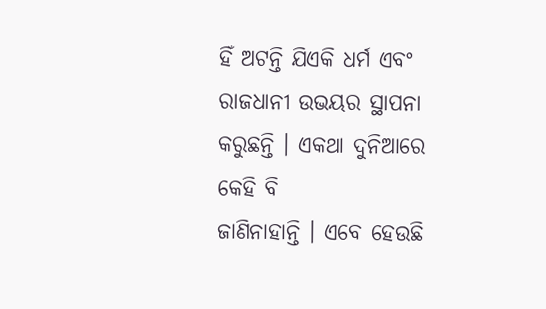ହିଁ ଅଟନ୍ତି ଯିଏକି ଧର୍ମ ଏବଂ ରାଜଧାନୀ ଉଭୟର ସ୍ଥାପନା କରୁଛନ୍ତି । ଏକଥା ଦୁନିଆରେ କେହି ବି
ଜାଣିନାହାନ୍ତି । ଏବେ ହେଉଛି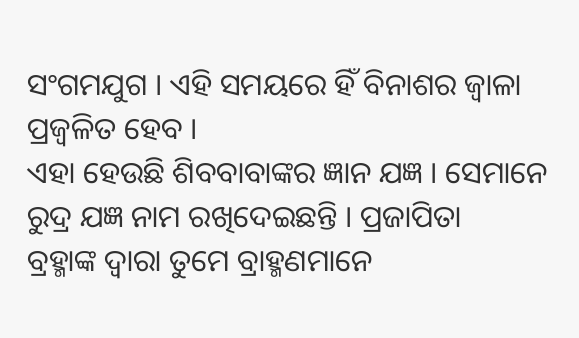ସଂଗମଯୁଗ । ଏହି ସମୟରେ ହିଁ ବିନାଶର ଜ୍ୱାଳା ପ୍ରଜ୍ୱଳିତ ହେବ ।
ଏହା ହେଉଛି ଶିବବାବାଙ୍କର ଜ୍ଞାନ ଯଜ୍ଞ । ସେମାନେ ରୁଦ୍ର ଯଜ୍ଞ ନାମ ରଖିଦେଇଛନ୍ତି । ପ୍ରଜାପିତା
ବ୍ରହ୍ମାଙ୍କ ଦ୍ୱାରା ତୁମେ ବ୍ରାହ୍ମଣମାନେ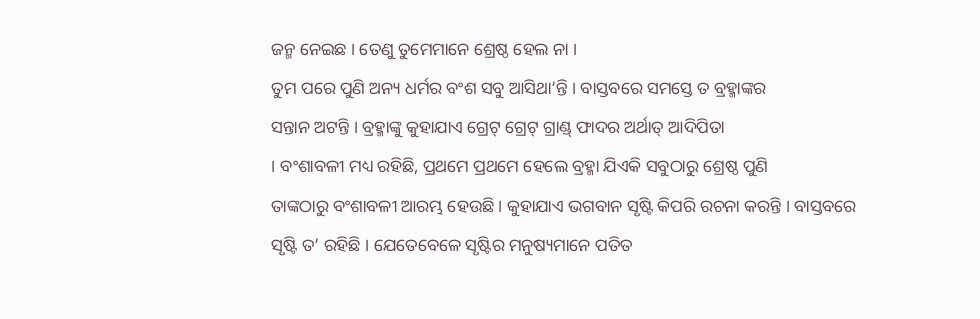ଜନ୍ମ ନେଇଛ । ତେଣୁ ତୁମେମାନେ ଶ୍ରେଷ୍ଠ ହେଲ ନା ।
ତୁମ ପରେ ପୁଣି ଅନ୍ୟ ଧର୍ମର ବଂଶ ସବୁ ଆସିଥା’ନ୍ତି । ବାସ୍ତବରେ ସମସ୍ତେ ତ ବ୍ରହ୍ମାଙ୍କର
ସନ୍ତାନ ଅଟନ୍ତି । ବ୍ରହ୍ମାଙ୍କୁ କୁହାଯାଏ ଗ୍ରେଟ୍ ଗ୍ରେଟ୍ ଗ୍ରାଣ୍ଡ୍ ଫାଦର ଅର୍ଥାତ୍ ଆଦିପିତା
। ବଂଶାବଳୀ ମଧ୍ୟ ରହିଛି, ପ୍ରଥମେ ପ୍ରଥମେ ହେଲେ ବ୍ରହ୍ମା ଯିଏକି ସବୁଠାରୁ ଶ୍ରେଷ୍ଠ ପୁଣି
ତାଙ୍କଠାରୁ ବଂଶାବଳୀ ଆରମ୍ଭ ହେଉଛି । କୁହାଯାଏ ଭଗବାନ ସୃଷ୍ଟି କିପରି ରଚନା କରନ୍ତି । ବାସ୍ତବରେ
ସୃଷ୍ଟି ତ’ ରହିଛି । ଯେତେବେଳେ ସୃଷ୍ଟିର ମନୁଷ୍ୟମାନେ ପତିତ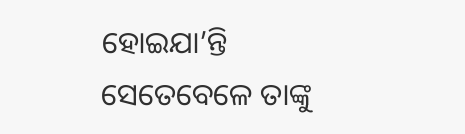ହୋଇଯା’ନ୍ତି ସେତେବେଳେ ତାଙ୍କୁ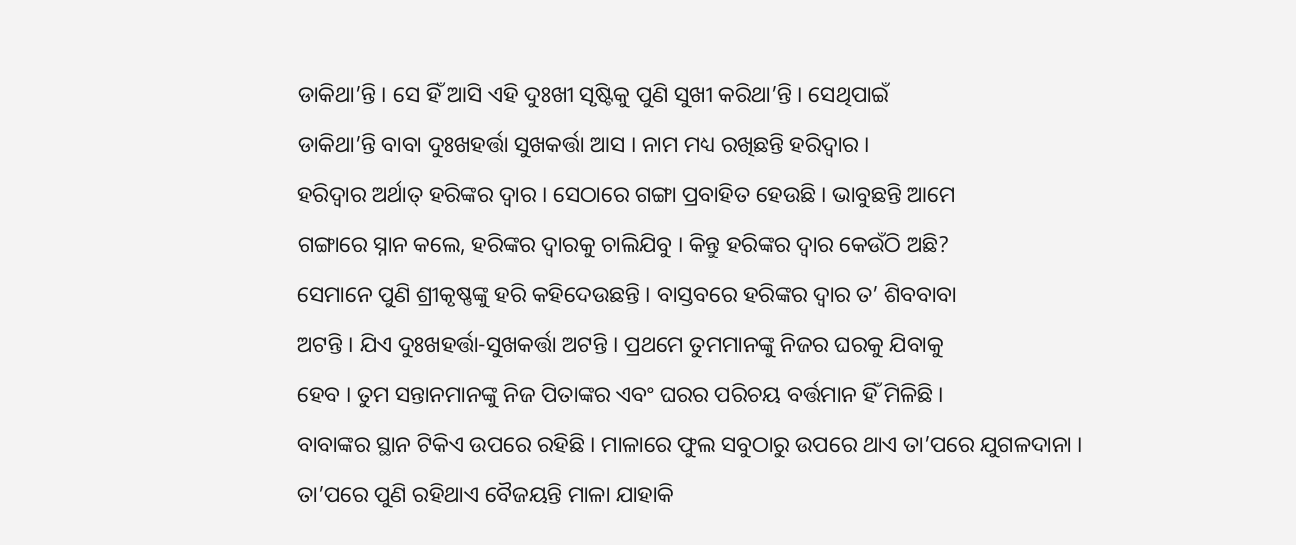ଡାକିଥା’ନ୍ତି । ସେ ହିଁ ଆସି ଏହି ଦୁଃଖୀ ସୃଷ୍ଟିକୁ ପୁଣି ସୁଖୀ କରିଥା’ନ୍ତି । ସେଥିପାଇଁ
ଡାକିଥା’ନ୍ତି ବାବା ଦୁଃଖହର୍ତ୍ତା ସୁଖକର୍ତ୍ତା ଆସ । ନାମ ମଧ୍ୟ ରଖିଛନ୍ତି ହରିଦ୍ୱାର ।
ହରିଦ୍ୱାର ଅର୍ଥାତ୍ ହରିଙ୍କର ଦ୍ୱାର । ସେଠାରେ ଗଙ୍ଗା ପ୍ରବାହିତ ହେଉଛି । ଭାବୁଛନ୍ତି ଆମେ
ଗଙ୍ଗାରେ ସ୍ନାନ କଲେ, ହରିଙ୍କର ଦ୍ୱାରକୁ ଚାଲିଯିବୁ । କିନ୍ତୁ ହରିଙ୍କର ଦ୍ୱାର କେଉଁଠି ଅଛି?
ସେମାନେ ପୁଣି ଶ୍ରୀକୃଷ୍ଣଙ୍କୁ ହରି କହିଦେଉଛନ୍ତି । ବାସ୍ତବରେ ହରିଙ୍କର ଦ୍ୱାର ତ’ ଶିବବାବା
ଅଟନ୍ତି । ଯିଏ ଦୁଃଖହର୍ତ୍ତା-ସୁଖକର୍ତ୍ତା ଅଟନ୍ତି । ପ୍ରଥମେ ତୁମମାନଙ୍କୁ ନିଜର ଘରକୁ ଯିବାକୁ
ହେବ । ତୁମ ସନ୍ତାନମାନଙ୍କୁ ନିଜ ପିତାଙ୍କର ଏବଂ ଘରର ପରିଚୟ ବର୍ତ୍ତମାନ ହିଁ ମିଳିଛି ।
ବାବାଙ୍କର ସ୍ଥାନ ଟିକିଏ ଉପରେ ରହିଛି । ମାଳାରେ ଫୁଲ ସବୁଠାରୁ ଉପରେ ଥାଏ ତା’ପରେ ଯୁଗଳଦାନା ।
ତା’ପରେ ପୁଣି ରହିଥାଏ ବୈଜୟନ୍ତି ମାଳା ଯାହାକି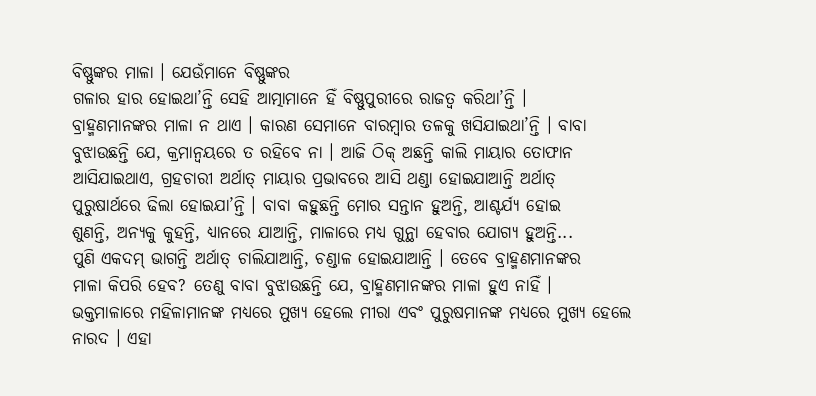ବିଷ୍ଣୁଙ୍କର ମାଳା । ଯେଉଁମାନେ ବିଷ୍ଣୁଙ୍କର
ଗଳାର ହାର ହୋଇଥା’ନ୍ତି ସେହି ଆତ୍ମାମାନେ ହିଁ ବିଷ୍ଣୁପୁରୀରେ ରାଜତ୍ୱ କରିଥା’ନ୍ତି ।
ବ୍ରାହ୍ମଣମାନଙ୍କର ମାଳା ନ ଥାଏ । କାରଣ ସେମାନେ ବାରମ୍ବାର ତଳକୁ ଖସିଯାଇଥା’ନ୍ତି । ବାବା
ବୁଝାଉଛନ୍ତି ଯେ, କ୍ରମାନ୍ୱୟରେ ତ ରହିବେ ନା । ଆଜି ଠିକ୍ ଅଛନ୍ତି କାଲି ମାୟାର ତୋଫାନ
ଆସିଯାଇଥାଏ, ଗ୍ରହଚାରୀ ଅର୍ଥାତ୍ ମାୟାର ପ୍ରଭାବରେ ଆସି ଥଣ୍ଡା ହୋଇଯାଆନ୍ତି ଅର୍ଥାତ୍
ପୁରୁଷାର୍ଥରେ ଢିଲା ହୋଇଯା’ନ୍ତି । ବାବା କହୁଛନ୍ତି ମୋର ସନ୍ତାନ ହୁଅନ୍ତି, ଆଶ୍ଚର୍ଯ୍ୟ ହୋଇ
ଶୁଣନ୍ତି, ଅନ୍ୟକୁ କୁହନ୍ତି, ଧ୍ୟାନରେ ଯାଆନ୍ତି, ମାଳାରେ ମଧ୍ୟ ଗୁନ୍ଥା ହେବାର ଯୋଗ୍ୟ ହୁଅନ୍ତି...
ପୁଣି ଏକଦମ୍ ଭାଗନ୍ତି ଅର୍ଥାତ୍ ଚାଲିଯାଆନ୍ତି, ଚଣ୍ଡାଳ ହୋଇଯାଆନ୍ତି । ତେବେ ବ୍ରାହ୍ମଣମାନଙ୍କର
ମାଳା କିପରି ହେବ? ତେଣୁ ବାବା ବୁଝାଉଛନ୍ତି ଯେ, ବ୍ରାହ୍ମଣମାନଙ୍କର ମାଳା ହୁଏ ନାହିଁ ।
ଭକ୍ତମାଳାରେ ମହିଳାମାନଙ୍କ ମଧ୍ୟରେ ମୁଖ୍ୟ ହେଲେ ମୀରା ଏବଂ ପୁରୁଷମାନଙ୍କ ମଧ୍ୟରେ ମୁଖ୍ୟ ହେଲେ
ନାରଦ । ଏହା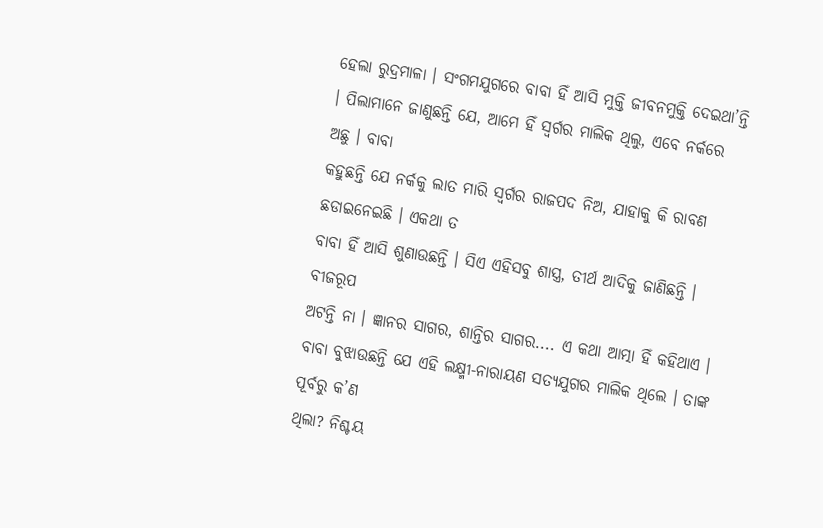ହେଲା ରୁଦ୍ରମାଳା । ସଂଗମଯୁଗରେ ବାବା ହିଁ ଆସି ମୁକ୍ତି ଜୀବନମୁକ୍ତି ଦେଇଥା’ନ୍ତି
। ପିଲାମାନେ ଜାଣୁଛନ୍ତି ଯେ, ଆମେ ହିଁ ସ୍ୱର୍ଗର ମାଲିକ ଥିଲୁ, ଏବେ ନର୍କରେ ଅଛୁ । ବାବା
କହୁଛନ୍ତି ଯେ ନର୍କକୁ ଲାତ ମାରି ସ୍ୱର୍ଗର ରାଜପଦ ନିଅ, ଯାହାକୁ କି ରାବଣ ଛଡାଇନେଇଛି । ଏକଥା ତ
ବାବା ହିଁ ଆସି ଶୁଣାଉଛନ୍ତି । ସିଏ ଏହିସବୁ ଶାସ୍ତ୍ର, ତୀର୍ଥ ଆଦିକୁ ଜାଣିଛନ୍ତି । ବୀଜରୂପ
ଅଟନ୍ତି ନା । ଜ୍ଞାନର ସାଗର, ଶାନ୍ତିର ସାଗର.... ଏ କଥା ଆତ୍ମା ହିଁ କହିଥାଏ ।
ବାବା ବୁଝାଉଛନ୍ତି ଯେ ଏହି ଲକ୍ଷ୍ମୀ-ନାରାୟଣ ସତ୍ୟଯୁଗର ମାଲିକ ଥିଲେ । ତାଙ୍କ ପୂର୍ବରୁ କ’ଣ
ଥିଲା? ନିଶ୍ଚୟ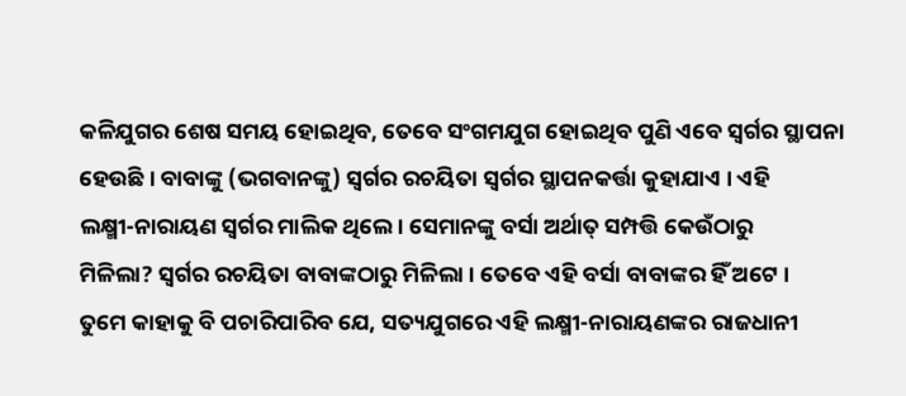କଳିଯୁଗର ଶେଷ ସମୟ ହୋଇଥିବ, ତେବେ ସଂଗମଯୁଗ ହୋଇଥିବ ପୁଣି ଏବେ ସ୍ୱର୍ଗର ସ୍ଥାପନା
ହେଉଛି । ବାବାଙ୍କୁ (ଭଗବାନଙ୍କୁ) ସ୍ୱର୍ଗର ରଚୟିତା ସ୍ୱର୍ଗର ସ୍ଥାପନକର୍ତ୍ତା କୁହାଯାଏ । ଏହି
ଲକ୍ଷ୍ମୀ-ନାରାୟଣ ସ୍ୱର୍ଗର ମାଲିକ ଥିଲେ । ସେମାନଙ୍କୁ ବର୍ସା ଅର୍ଥାତ୍ ସମ୍ପତ୍ତି କେଉଁଠାରୁ
ମିଳିଲା? ସ୍ୱର୍ଗର ରଚୟିତା ବାବାଙ୍କଠାରୁ ମିଳିଲା । ତେବେ ଏହି ବର୍ସା ବାବାଙ୍କର ହିଁ ଅଟେ ।
ତୁମେ କାହାକୁ ବି ପଚାରିପାରିବ ଯେ, ସତ୍ୟଯୁଗରେ ଏହି ଲକ୍ଷ୍ମୀ-ନାରାୟଣଙ୍କର ରାଜଧାନୀ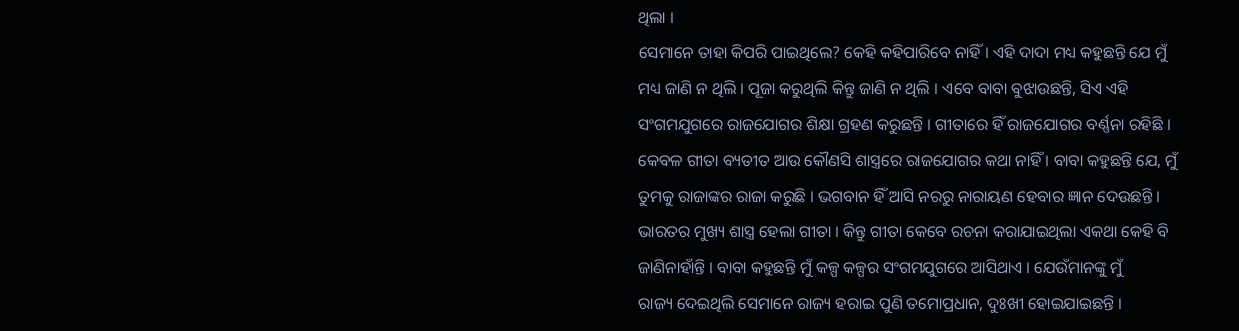ଥିଲା ।
ସେମାନେ ତାହା କିପରି ପାଇଥିଲେ? କେହି କହିପାରିବେ ନାହିଁ । ଏହି ଦାଦା ମଧ୍ୟ କହୁଛନ୍ତି ଯେ ମୁଁ
ମଧ୍ୟ ଜାଣି ନ ଥିଲି । ପୂଜା କରୁଥିଲି କିନ୍ତୁ ଜାଣି ନ ଥିଲି । ଏବେ ବାବା ବୁଝାଉଛନ୍ତି, ସିଏ ଏହି
ସଂଗମଯୁଗରେ ରାଜଯୋଗର ଶିକ୍ଷା ଗ୍ରହଣ କରୁଛନ୍ତି । ଗୀତାରେ ହିଁ ରାଜଯୋଗର ବର୍ଣ୍ଣନା ରହିଛି ।
କେବଳ ଗୀତା ବ୍ୟତୀତ ଆଉ କୌଣସି ଶାସ୍ତ୍ରରେ ରାଜଯୋଗର କଥା ନାହିଁ । ବାବା କହୁଛନ୍ତି ଯେ, ମୁଁ
ତୁମକୁ ରାଜାଙ୍କର ରାଜା କରୁଛି । ଭଗବାନ ହିଁ ଆସି ନରରୁ ନାରାୟଣ ହେବାର ଜ୍ଞାନ ଦେଉଛନ୍ତି ।
ଭାରତର ମୁଖ୍ୟ ଶାସ୍ତ୍ର ହେଲା ଗୀତା । କିନ୍ତୁ ଗୀତା କେବେ ରଚନା କରାଯାଇଥିଲା ଏକଥା କେହି ବି
ଜାଣିନାହାଁନ୍ତି । ବାବା କହୁଛନ୍ତି ମୁଁ କଳ୍ପ କଳ୍ପର ସଂଗମଯୁଗରେ ଆସିଥାଏ । ଯେଉଁମାନଙ୍କୁ ମୁଁ
ରାଜ୍ୟ ଦେଇଥିଲି ସେମାନେ ରାଜ୍ୟ ହରାଇ ପୁଣି ତମୋପ୍ରଧାନ, ଦୁଃଖୀ ହୋଇଯାଇଛନ୍ତି ।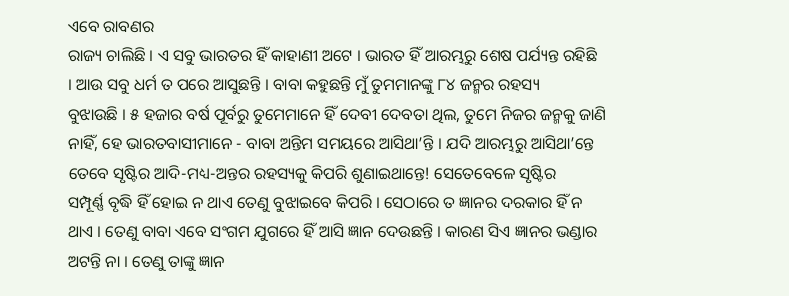ଏବେ ରାବଣର
ରାଜ୍ୟ ଚାଲିଛି । ଏ ସବୁ ଭାରତର ହିଁ କାହାଣୀ ଅଟେ । ଭାରତ ହିଁ ଆରମ୍ଭରୁ ଶେଷ ପର୍ଯ୍ୟନ୍ତ ରହିଛି
। ଆଉ ସବୁ ଧର୍ମ ତ ପରେ ଆସୁଛନ୍ତି । ବାବା କହୁଛନ୍ତି ମୁଁ ତୁମମାନଙ୍କୁ ୮୪ ଜନ୍ମର ରହସ୍ୟ
ବୁଝାଉଛି । ୫ ହଜାର ବର୍ଷ ପୂର୍ବରୁ ତୁମେମାନେ ହିଁ ଦେବୀ ଦେବତା ଥିଲ, ତୁମେ ନିଜର ଜନ୍ମକୁ ଜାଣି
ନାହିଁ, ହେ ଭାରତବାସୀମାନେ - ବାବା ଅନ୍ତିମ ସମୟରେ ଆସିଥା’ନ୍ତି । ଯଦି ଆରମ୍ଭରୁ ଆସିଥା’ନ୍ତେ
ତେବେ ସୃଷ୍ଟିର ଆଦି-ମଧ୍ୟ-ଅନ୍ତର ରହସ୍ୟକୁ କିପରି ଶୁଣାଇଥାନ୍ତେ! ସେତେବେଳେ ସୃଷ୍ଟିର
ସମ୍ପୂର୍ଣ୍ଣ ବୃଦ୍ଧି ହିଁ ହୋଇ ନ ଥାଏ ତେଣୁ ବୁଝାଇବେ କିପରି । ସେଠାରେ ତ ଜ୍ଞାନର ଦରକାର ହିଁ ନ
ଥାଏ । ତେଣୁ ବାବା ଏବେ ସଂଗମ ଯୁଗରେ ହିଁ ଆସି ଜ୍ଞାନ ଦେଉଛନ୍ତି । କାରଣ ସିଏ ଜ୍ଞାନର ଭଣ୍ଡାର
ଅଟନ୍ତି ନା । ତେଣୁ ତାଙ୍କୁ ଜ୍ଞାନ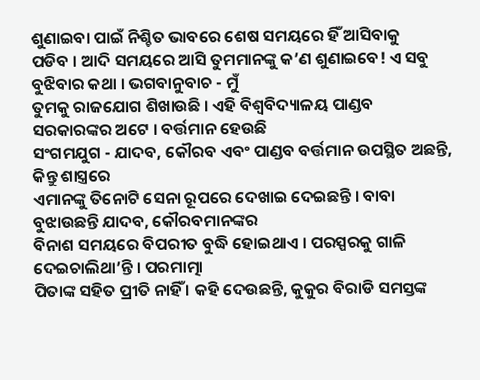ଶୁଣାଇବା ପାଇଁ ନିଶ୍ଚିତ ଭାବରେ ଶେଷ ସମୟରେ ହିଁ ଆସିବାକୁ
ପଡିବ । ଆଦି ସମୟରେ ଆସି ତୁମମାନଙ୍କୁ କ’ଣ ଶୁଣାଇବେ! ଏ ସବୁ ବୁଝିବାର କଥା । ଭଗବାନୁବାଚ - ମୁଁ
ତୁମକୁ ରାଜଯୋଗ ଶିଖାଉଛି । ଏହି ବିଶ୍ୱବିଦ୍ୟାଳୟ ପାଣ୍ଡବ ସରକାରଙ୍କର ଅଟେ । ବର୍ତ୍ତମାନ ହେଉଛି
ସଂଗମଯୁଗ - ଯାଦବ, କୌରବ ଏବଂ ପାଣ୍ଡବ ବର୍ତ୍ତମାନ ଉପସ୍ଥିତ ଅଛନ୍ତି, କିନ୍ତୁ ଶାସ୍ତ୍ରରେ
ଏମାନଙ୍କୁ ତିନୋଟି ସେନା ରୂପରେ ଦେଖାଇ ଦେଇଛନ୍ତି । ବାବା ବୁଝାଉଛନ୍ତି ଯାଦବ, କୌରବମାନଙ୍କର
ବିନାଶ ସମୟରେ ବିପରୀତ ବୁଦ୍ଧି ହୋଇଥାଏ । ପରସ୍ପରକୁ ଗାଳି ଦେଇଚାଲିଥା’ନ୍ତି । ପରମାତ୍ମା
ପିତାଙ୍କ ସହିତ ପ୍ରୀତି ନାହିଁ । କହି ଦେଉଛନ୍ତି, କୁକୁର ବିରାଡି ସମସ୍ତଙ୍କ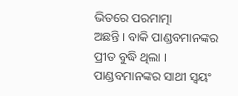ଭିତରେ ପରମାତ୍ମା
ଅଛନ୍ତି । ବାକି ପାଣ୍ଡବମାନଙ୍କର ପ୍ରୀତ ବୁଦ୍ଧି ଥିଲା । ପାଣ୍ଡବମାନଙ୍କର ସାଥୀ ସ୍ୱୟଂ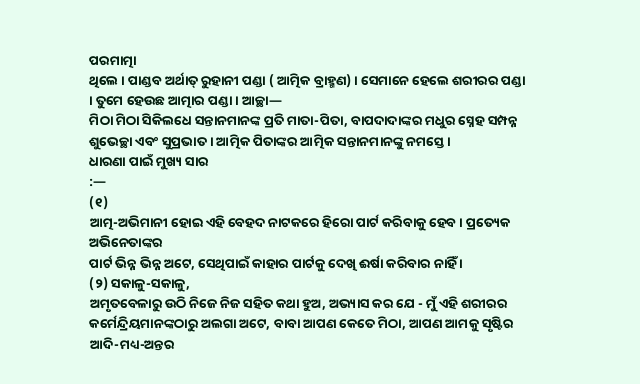ପରମାତ୍ମା
ଥିଲେ । ପାଣ୍ଡବ ଅର୍ଥାତ୍ ରୁହାନୀ ପଣ୍ଡା ( ଆତ୍ମିକ ବ୍ରାହ୍ମଣ) । ସେମାନେ ହେଲେ ଶରୀରର ପଣ୍ଡା
। ତୁମେ ହେଉଛ ଆତ୍ମାର ପଣ୍ଡା । ଆଚ୍ଛା—
ମିଠା ମିଠା ସିକିଲଧେ ସନ୍ତାନମାନଙ୍କ ପ୍ରତି ମାତା-ପିତା, ବାପଦାଦାଙ୍କର ମଧୁର ସ୍ନେହ ସମ୍ପନ୍ନ
ଶୁଭେଚ୍ଛା ଏବଂ ସୁପ୍ରଭାତ । ଆତ୍ମିକ ପିତାଙ୍କର ଆତ୍ମିକ ସନ୍ତାନମାନଙ୍କୁ ନମସ୍ତେ ।
ଧାରଣା ପାଇଁ ମୁଖ୍ୟ ସାର
:—
(୧)
ଆତ୍ମ-ଅଭିମାନୀ ହୋଇ ଏହି ବେହଦ ନାଟକରେ ହିରୋ ପାର୍ଟ କରିବାକୁ ହେବ । ପ୍ରତ୍ୟେକ ଅଭିନେତାଙ୍କର
ପାର୍ଟ ଭିନ୍ନ ଭିନ୍ନ ଅଟେ, ସେଥିପାଇଁ କାହାର ପାର୍ଟକୁ ଦେଖି ଈର୍ଷା କରିବାର ନାହିଁ ।
(୨) ସକାଳୁ-ସକାଳୁ,
ଅମୃତବେଳାରୁ ଉଠି ନିଜେ ନିଜ ସହିତ କଥା ହୁଅ, ଅଭ୍ୟାସ କର ଯେ - ମୁଁ ଏହି ଶରୀରର
କର୍ମେନ୍ଦ୍ରିୟମାନଙ୍କଠାରୁ ଅଲଗା ଅଟେ, ବାବା ଆପଣ କେତେ ମିଠା, ଆପଣ ଆମକୁ ସୃଷ୍ଟିର
ଆଦି-ମଧ୍ୟ-ଅନ୍ତର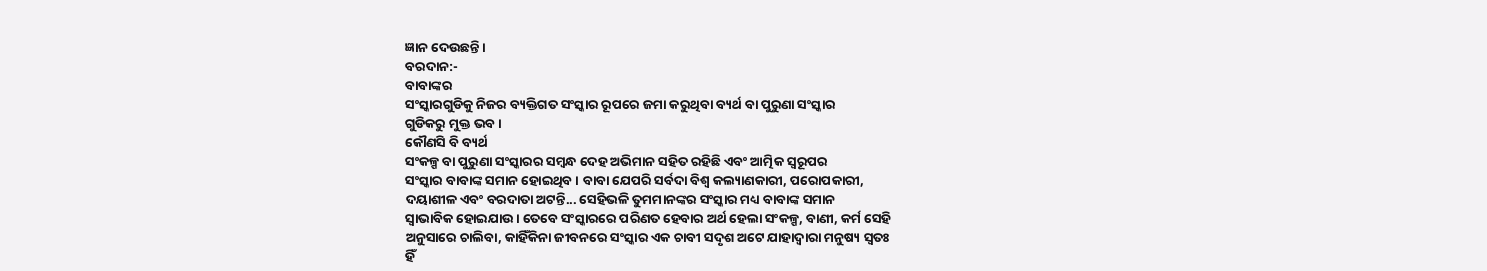ଜ୍ଞାନ ଦେଉଛନ୍ତି ।
ବରଦାନ:-
ବାବାଙ୍କର
ସଂସ୍କାରଗୁଡିକୁ ନିଜର ବ୍ୟକ୍ତିଗତ ସଂସ୍କାର ରୂପରେ ଜମା କରୁଥିବା ବ୍ୟର୍ଥ ବା ପୁରୁଣା ସଂସ୍କାର
ଗୁଡିକରୁ ମୁକ୍ତ ଭବ ।
କୌଣସି ବି ବ୍ୟର୍ଥ
ସଂକଳ୍ପ ବା ପୁରୁଣା ସଂସ୍କାରର ସମ୍ବନ୍ଧ ଦେହ ଅଭିମାନ ସହିତ ରହିଛି ଏବଂ ଆତ୍ମିକ ସ୍ୱରୂପର
ସଂସ୍କାର ବାବାଙ୍କ ସମାନ ହୋଇଥିବ । ବାବା ଯେପରି ସର୍ବଦା ବିଶ୍ୱ କଲ୍ୟାଣକାରୀ, ପରୋପକାରୀ,
ଦୟାଶୀଳ ଏବଂ ବରଦାତା ଅଟନ୍ତି... ସେହିଭଳି ତୁମମାନଙ୍କର ସଂସ୍କାର ମଧ୍ୟ ବାବାଙ୍କ ସମାନ
ସ୍ୱାଭାବିକ ହୋଇଯାଉ । ତେବେ ସଂସ୍କାରରେ ପରିଣତ ହେବାର ଅର୍ଥ ହେଲା ସଂକଳ୍ପ, ବାଣୀ, କର୍ମ ସେହି
ଅନୁସାରେ ଚାଲିବା, କାହିଁକିନା ଜୀବନରେ ସଂସ୍କାର ଏକ ଚାବୀ ସଦୃଶ ଅଟେ ଯାହାଦ୍ୱାରା ମନୁଷ୍ୟ ସ୍ୱତଃ
ହିଁ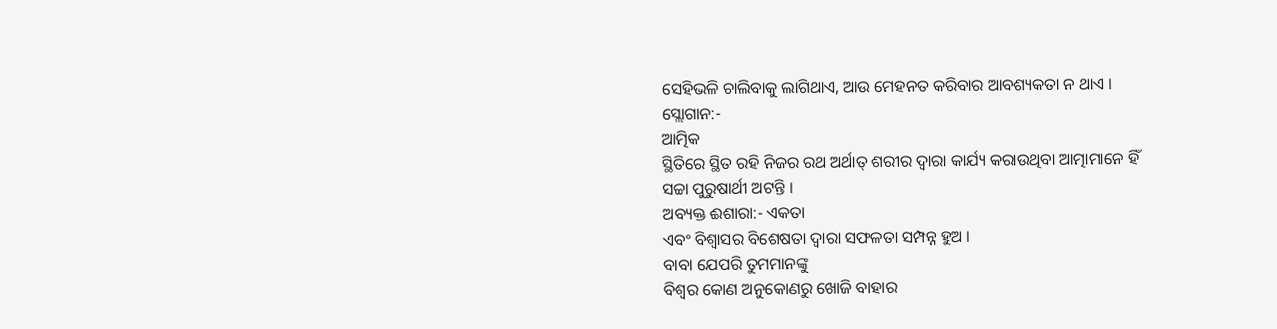ସେହିଭଳି ଚାଲିବାକୁ ଲାଗିଥାଏ, ଆଉ ମେହନତ କରିବାର ଆବଶ୍ୟକତା ନ ଥାଏ ।
ସ୍ଲୋଗାନ:-
ଆତ୍ମିକ
ସ୍ଥିତିରେ ସ୍ଥିତ ରହି ନିଜର ରଥ ଅର୍ଥାତ୍ ଶରୀର ଦ୍ୱାରା କାର୍ଯ୍ୟ କରାଉଥିବା ଆତ୍ମାମାନେ ହିଁ
ସଚ୍ଚା ପୁରୁଷାର୍ଥୀ ଅଟନ୍ତି ।
ଅବ୍ୟକ୍ତ ଈଶାରା:- ଏକତା
ଏବଂ ବିଶ୍ୱାସର ବିଶେଷତା ଦ୍ୱାରା ସଫଳତା ସମ୍ପନ୍ନ ହୁଅ ।
ବାବା ଯେପରି ତୁମମାନଙ୍କୁ
ବିଶ୍ୱର କୋଣ ଅନୁକୋଣରୁ ଖୋଜି ବାହାର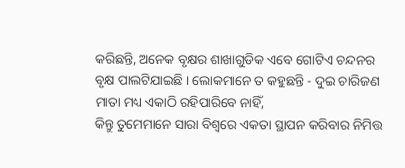କରିଛନ୍ତି, ଅନେକ ବୃକ୍ଷର ଶାଖାଗୁଡିକ ଏବେ ଗୋଟିଏ ଚନ୍ଦନର
ବୃକ୍ଷ ପାଲଟିଯାଇଛି । ଲୋକମାନେ ତ କହୁଛନ୍ତି - ଦୁଇ ଚାରିଜଣ ମାତା ମଧ୍ୟ ଏକାଠି ରହିପାରିବେ ନାହିଁ,
କିନ୍ତୁ ତୁମେମାନେ ସାରା ବିଶ୍ୱରେ ଏକତା ସ୍ଥାପନ କରିବାର ନିମିତ୍ତ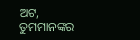ଅଟ, ତୁମମାନଙ୍କର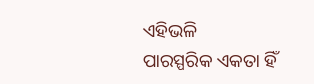ଏହିଭଳି
ପାରସ୍ପରିକ ଏକତା ହିଁ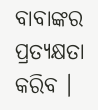ବାବାଙ୍କର ପ୍ରତ୍ୟକ୍ଷତା କରିବ ।